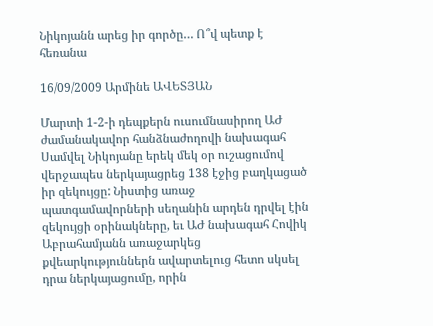Նիկոյանն արեց իր գործը… Ո՞վ պետք է հեռանա

16/09/2009 Արմինե ԱՎԵՏՅԱՆ

Մարտի 1-2-ի դեպքերն ուսումնասիրող ԱԺ ժամանակավոր հանձնաժողովի նախագահ Սամվել Նիկոյանը երեկ մեկ օր ուշացումով վերջապես ներկայացրեց 138 էջից բաղկացած իր զեկույցը: Նիստից առաջ պատգամավորների սեղանին արդեն դրվել էին զեկույցի օրինակները, եւ ԱԺ նախագահ Հովիկ Աբրահամյանն առաջարկեց քվեարկություններն ավարտելուց հետո սկսել դրա ներկայացումը, որին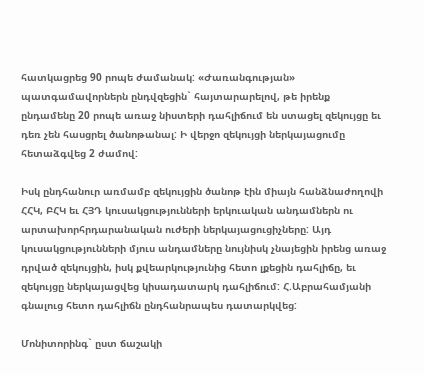հատկացրեց 90 րոպե ժամանակ: «Ժառանգության» պատգամավորներն ընդվզեցին` հայտարարելով, թե իրենք ընդամենը 20 րոպե առաջ նիստերի դահլիճում են ստացել զեկույցը եւ դեռ չեն հասցրել ծանոթանալ: Ի վերջո զեկույցի ներկայացումը հետաձգվեց 2 ժամով:

Իսկ ընդհանուր առմամբ զեկույցին ծանոթ էին միայն հանձնաժողովի ՀՀԿ, ԲՀԿ եւ ՀՅԴ կուսակցությունների երկուական անդամներն ու արտախորհրդարանական ուժերի ներկայացուցիչները: Այդ կուսակցությունների մյուս անդամները նույնիսկ չնայեցին իրենց առաջ դրված զեկույցին, իսկ քվեարկությունից հետո լքեցին դահլիճը, եւ զեկույցը ներկայացվեց կիսադատարկ դահլիճում: Հ.Աբրահամյանի գնալուց հետո դահլիճն ընդհանրապես դատարկվեց:

Մոնիտորինգ` ըստ ճաշակի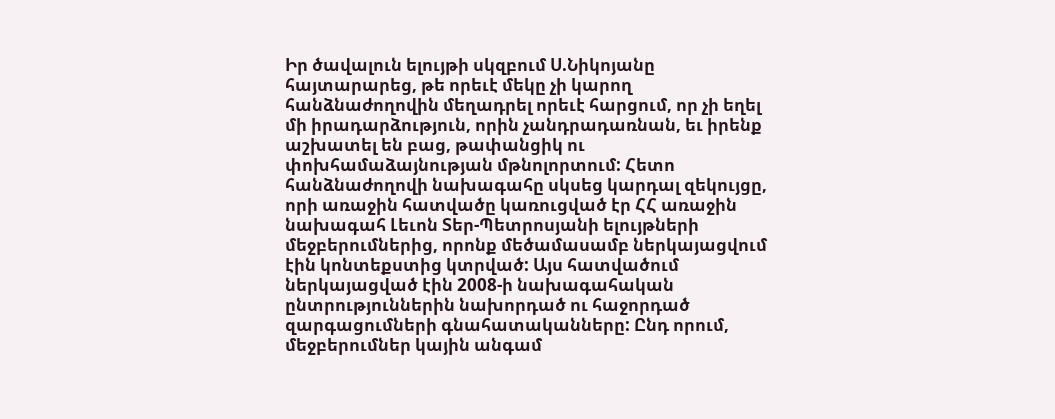Իր ծավալուն ելույթի սկզբում Ս.Նիկոյանը հայտարարեց, թե որեւէ մեկը չի կարող հանձնաժողովին մեղադրել որեւէ հարցում, որ չի եղել մի իրադարձություն, որին չանդրադառնան, եւ իրենք աշխատել են բաց, թափանցիկ ու փոխհամաձայնության մթնոլորտում: Հետո հանձնաժողովի նախագահը սկսեց կարդալ զեկույցը, որի առաջին հատվածը կառուցված էր ՀՀ առաջին նախագահ Լեւոն Տեր-Պետրոսյանի ելույթների մեջբերումներից, որոնք մեծամասամբ ներկայացվում էին կոնտեքստից կտրված: Այս հատվածում ներկայացված էին 2008-ի նախագահական ընտրություններին նախորդած ու հաջորդած զարգացումների գնահատականները: Ընդ որում, մեջբերումներ կային անգամ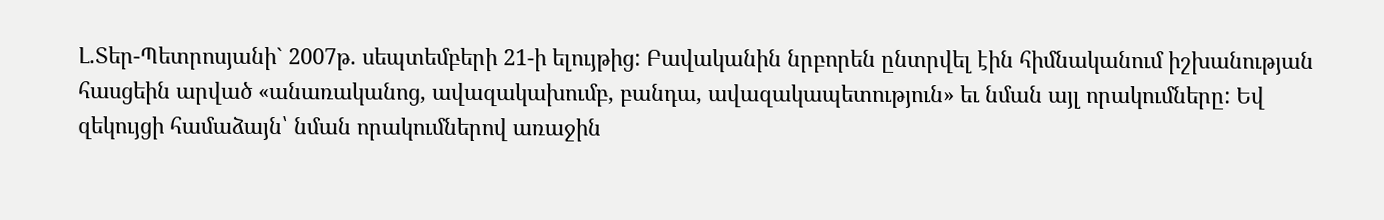Լ.Տեր-Պետրոսյանի` 2007թ. սեպտեմբերի 21-ի ելույթից: Բավականին նրբորեն ընտրվել էին հիմնականում իշխանության հասցեին արված «անառականոց, ավազակախումբ, բանդա, ավազակապետություն» եւ նման այլ որակումները: Եվ զեկույցի համաձայն՝ նման որակումներով առաջին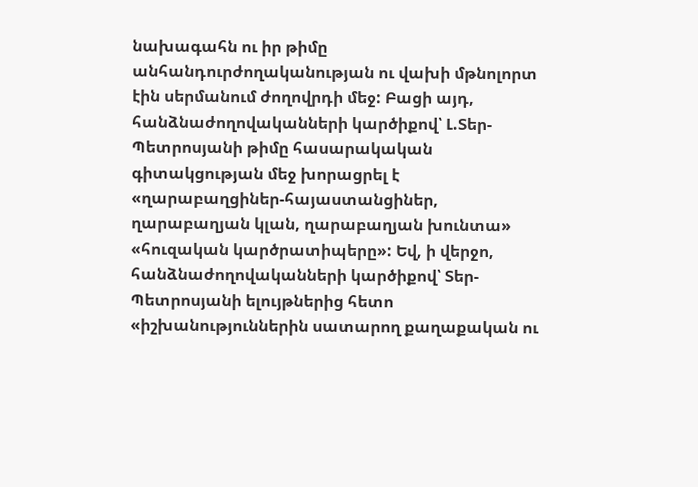նախագահն ու իր թիմը անհանդուրժողականության ու վախի մթնոլորտ էին սերմանում ժողովրդի մեջ: Բացի այդ, հանձնաժողովականների կարծիքով՝ Լ.Տեր-Պետրոսյանի թիմը հասարակական գիտակցության մեջ խորացրել է «ղարաբաղցիներ-հայաստանցիներ, ղարաբաղյան կլան, ղարաբաղյան խունտա» «հուզական կարծրատիպերը»: Եվ, ի վերջո, հանձնաժողովականների կարծիքով՝ Տեր-Պետրոսյանի ելույթներից հետո «իշխանություններին սատարող քաղաքական ու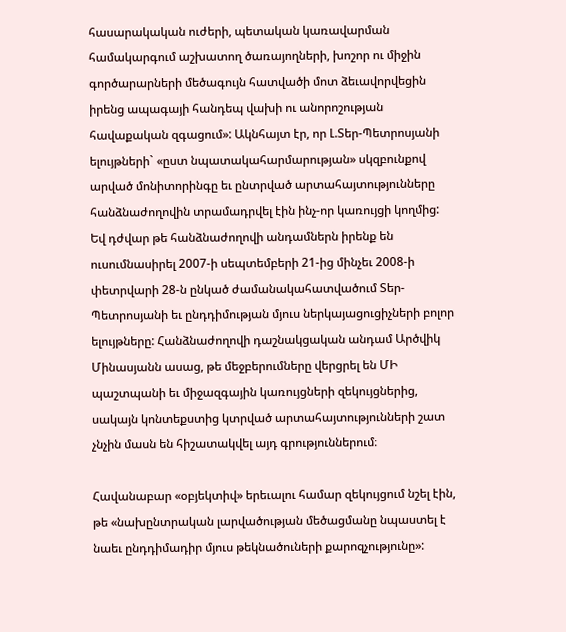հասարակական ուժերի, պետական կառավարման համակարգում աշխատող ծառայողների, խոշոր ու միջին գործարարների մեծագույն հատվածի մոտ ձեւավորվեցին իրենց ապագայի հանդեպ վախի ու անորոշության հավաքական զգացում»: Ակնհայտ էր, որ Լ.Տեր-Պետրոսյանի ելույթների` «ըստ նպատակահարմարության» սկզբունքով արված մոնիտորինգը եւ ընտրված արտահայտությունները հանձնաժողովին տրամադրվել էին ինչ-որ կառույցի կողմից: Եվ դժվար թե հանձնաժողովի անդամներն իրենք են ուսումնասիրել 2007-ի սեպտեմբերի 21-ից մինչեւ 2008-ի փետրվարի 28-ն ընկած ժամանակահատվածում Տեր-Պետրոսյանի եւ ընդդիմության մյուս ներկայացուցիչների բոլոր ելույթները: Հանձնաժողովի դաշնակցական անդամ Արծվիկ Մինասյանն ասաց, թե մեջբերումները վերցրել են ՄԻ պաշտպանի եւ միջազգային կառույցների զեկույցներից, սակայն կոնտեքստից կտրված արտահայտությունների շատ չնչին մասն են հիշատակվել այդ գրություններում։

Հավանաբար «օբյեկտիվ» երեւալու համար զեկույցում նշել էին, թե «նախընտրական լարվածության մեծացմանը նպաստել է նաեւ ընդդիմադիր մյուս թեկնածուների քարոզչությունը»: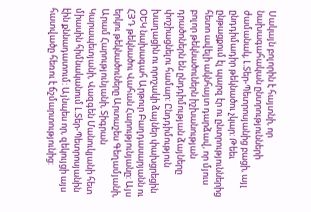Սակայն բոլորին է հայտնի, որ նախագահական ընտրությունների ժամանակ, Լ.Տեր-Պետրոսյանից բացի, այլ ընդդիմադիր թեկնածու չկար: Թեեւ ընթացքում էլ պարզ էր ու ընտրություններից հետո ավելի ակնհայտ դարձավ, որ մյուս բոլոր թեկնածուներն իշխանության դրածոներն են ընդդիմության ձայները փոշիացնելու համար: Ընդդիմություն խաղացին ու որոշակի ձայներ փախցրեցին ՕԵԿ նախագահ Արթուր Բաղդասարյանն ու ՀՅԴ թեկնածու Վահան Հարությունյանը: Այս երկու թեկնածուները Արտաշես Գեղամյանի, Արամ Հարությունյանի, Տիգրան Կարապետյանի, Վազգեն Մանուկյանի հետ միասին հիմնականում Լ.Տեր-Պետրոսյանին էին քննադատում: Այնպես որ, զեկույցի այս հատվածը հեռու է ճշմարտությունից: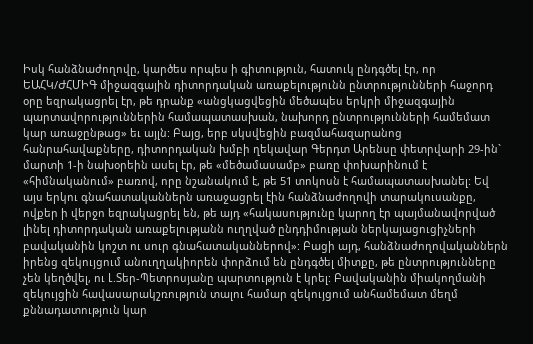Իսկ հանձնաժողովը, կարծես որպես ի գիտություն, հատուկ ընդգծել էր, որ ԵԱՀԿ/ԺՀՄԻԳ միջազգային դիտորդական առաքելությունն ընտրությունների հաջորդ օրը եզրակացրել էր, թե դրանք «անցկացվեցին մեծապես երկրի միջազգային պարտավորություններին համապատասխան, նախորդ ընտրությունների համեմատ կար առաջընթաց» եւ այլն: Բայց, երբ սկսվեցին բազմահազարանոց հանրահավաքները, դիտորդական խմբի ղեկավար Գերդտ Արենսը փետրվարի 29-ին` մարտի 1-ի նախօրեին ասել էր, թե «մեծամասամբ» բառը փոխարինում է «հիմնականում» բառով, որը նշանակում է, թե 51 տոկոսն է համապատասխանել: Եվ այս երկու գնահատականներն առաջացրել էին հանձնաժողովի տարակուսանքը, ովքեր ի վերջո եզրակացրել են, թե այդ «հակասությունը կարող էր պայմանավորված լինել դիտորդական առաքելությանն ուղղված ընդդիմության ներկայացուցիչների բավականին կոշտ ու սուր գնահատականներով»: Բացի այդ, հանձնաժողովականներն իրենց զեկույցում անուղղակիորեն փորձում են ընդգծել միտքը, թե ընտրությունները չեն կեղծվել, ու Լ.Տեր-Պետրոսյանը պարտություն է կրել: Բավականին միակողմանի զեկույցին հավասարակշռություն տալու համար զեկույցում անհամեմատ մեղմ քննադատություն կար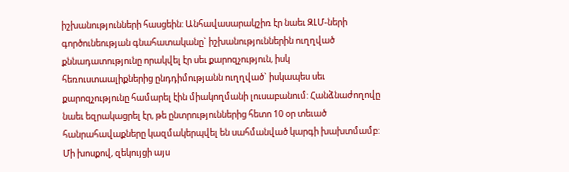իշխանությունների հասցեին: Անհավասարակշիռ էր նաեւ ԶԼՄ-ների գործունեության գնահատականը` իշխանություններին ուղղված քննադատությունը որակվել էր սեւ քարոզչություն, իսկ հեռուստաալիքներից ընդդիմությանն ուղղված` իսկապես սեւ քարոզչությունը համարել էին միակողմանի լուսաբանում: Հանձնաժողովը նաեւ եզրակացրել էր, թե ընտրություններից հետո 10 օր տեւած հանրահավաքները կազմակերպվել են սահմանված կարգի խախտմամբ: Մի խոսքով, զեկույցի այս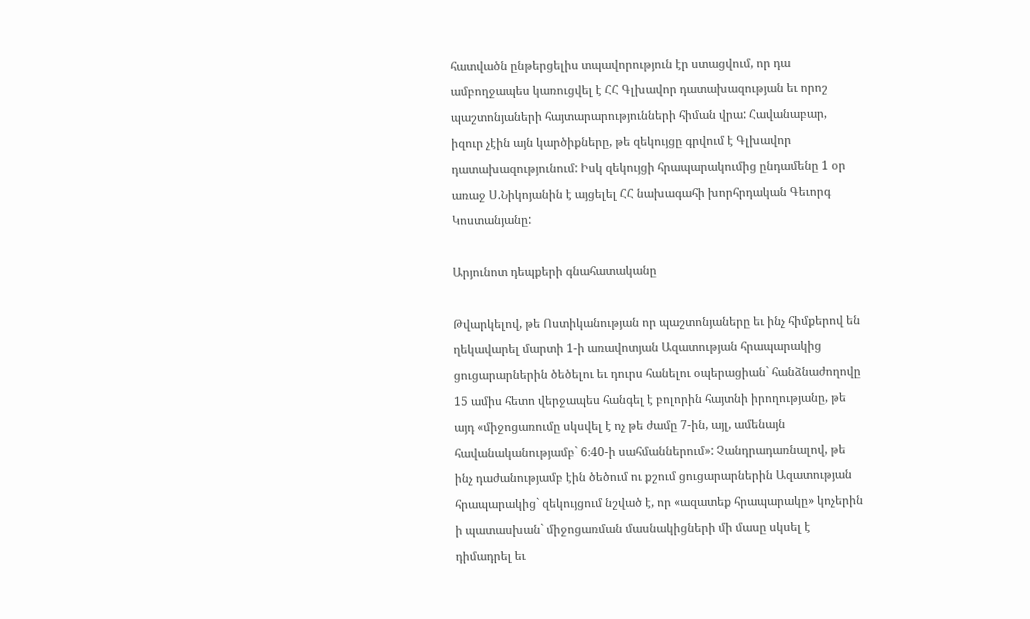հատվածն ընթերցելիս տպավորություն էր ստացվում, որ դա ամբողջապես կառուցվել է ՀՀ Գլխավոր դատախազության եւ որոշ պաշտոնյաների հայտարարությունների հիման վրա: Հավանաբար, իզուր չէին այն կարծիքները, թե զեկույցը գրվում է Գլխավոր դատախազությունում: Իսկ զեկույցի հրապարակումից ընդամենը 1 օր առաջ Ս.Նիկոյանին է այցելել ՀՀ նախագահի խորհրդական Գեւորգ Կոստանյանը:

Արյունոտ դեպքերի գնահատականը

Թվարկելով, թե Ոստիկանության որ պաշտոնյաները եւ ինչ հիմքերով են ղեկավարել մարտի 1-ի առավոտյան Ազատության հրապարակից ցուցարարներին ծեծելու եւ դուրս հանելու օպերացիան` հանձնաժողովը 15 ամիս հետո վերջապես հանգել է բոլորին հայտնի իրողությանը, թե այդ «միջոցառումը սկսվել է ոչ թե ժամը 7-ին, այլ, ամենայն հավանականությամբ` 6։40-ի սահմաններում»: Չանդրադառնալով, թե ինչ դաժանությամբ էին ծեծում ու քշում ցուցարարներին Ազատության հրապարակից` զեկույցում նշված է, որ «ազատեք հրապարակը» կոչերին ի պատասխան` միջոցառման մասնակիցների մի մասը սկսել է դիմադրել եւ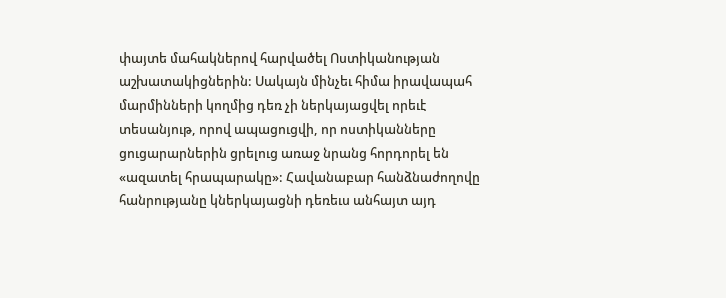փայտե մահակներով հարվածել Ոստիկանության աշխատակիցներին: Սակայն մինչեւ հիմա իրավապահ մարմինների կողմից դեռ չի ներկայացվել որեւէ տեսանյութ, որով ապացուցվի, որ ոստիկանները ցուցարարներին ցրելուց առաջ նրանց հորդորել են «ազատել հրապարակը»: Հավանաբար հանձնաժողովը հանրությանը կներկայացնի դեռեւս անհայտ այդ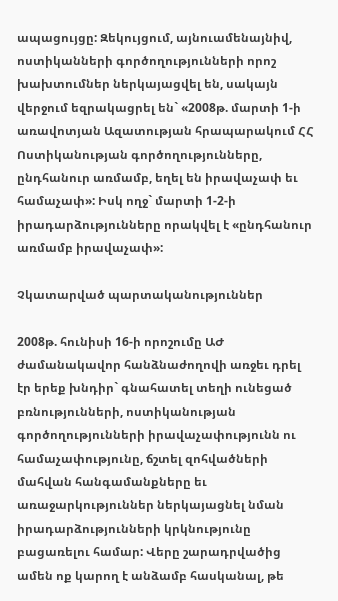ապացույցը: Զեկույցում, այնուամենայնիվ, ոստիկանների գործողությունների որոշ խախտումներ ներկայացվել են, սակայն վերջում եզրակացրել են` «2008թ. մարտի 1-ի առավոտյան Ազատության հրապարակում ՀՀ Ոստիկանության գործողությունները, ընդհանուր առմամբ, եղել են իրավաչափ եւ համաչափ»: Իսկ ողջ` մարտի 1-2-ի իրադարձությունները որակվել է «ընդհանուր առմամբ իրավաչափ»:

Չկատարված պարտականություններ

2008թ. հունիսի 16-ի որոշումը ԱԺ ժամանակավոր հանձնաժողովի առջեւ դրել էր երեք խնդիր` գնահատել տեղի ունեցած բռնությունների, ոստիկանության գործողությունների իրավաչափությունն ու համաչափությունը, ճշտել զոհվածների մահվան հանգամանքները եւ առաջարկություններ ներկայացնել նման իրադարձությունների կրկնությունը բացառելու համար: Վերը շարադրվածից ամեն ոք կարող է անձամբ հասկանալ, թե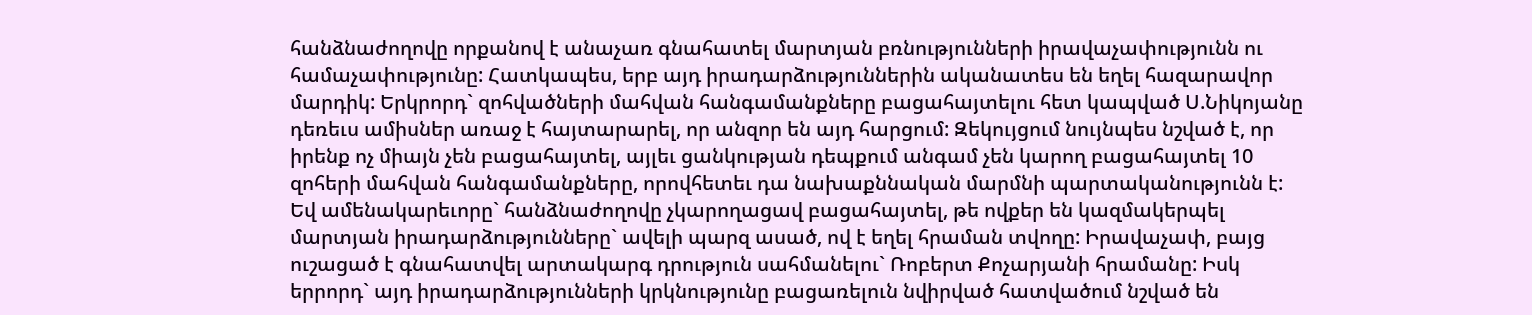հանձնաժողովը որքանով է անաչառ գնահատել մարտյան բռնությունների իրավաչափությունն ու համաչափությունը: Հատկապես, երբ այդ իրադարձություններին ականատես են եղել հազարավոր մարդիկ: Երկրորդ` զոհվածների մահվան հանգամանքները բացահայտելու հետ կապված Ս.Նիկոյանը դեռեւս ամիսներ առաջ է հայտարարել, որ անզոր են այդ հարցում: Զեկույցում նույնպես նշված է, որ իրենք ոչ միայն չեն բացահայտել, այլեւ ցանկության դեպքում անգամ չեն կարող բացահայտել 10 զոհերի մահվան հանգամանքները, որովհետեւ դա նախաքննական մարմնի պարտականությունն է: Եվ ամենակարեւորը` հանձնաժողովը չկարողացավ բացահայտել, թե ովքեր են կազմակերպել մարտյան իրադարձությունները` ավելի պարզ ասած, ով է եղել հրաման տվողը: Իրավաչափ, բայց ուշացած է գնահատվել արտակարգ դրություն սահմանելու` Ռոբերտ Քոչարյանի հրամանը: Իսկ երրորդ` այդ իրադարձությունների կրկնությունը բացառելուն նվիրված հատվածում նշված են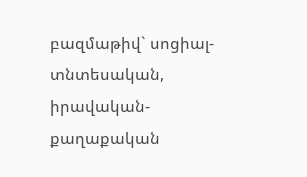բազմաթիվ` սոցիալ-տնտեսական, իրավական-քաղաքական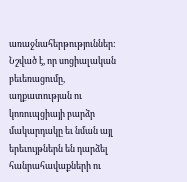առաջնահերթություններ: Նշված է, որ սոցիալական բեւեռացումը, աղքատության ու կոռուպցիայի բարձր մակարդակը եւ նման այլ երեւույթներն են դարձել հանրահավաքների ու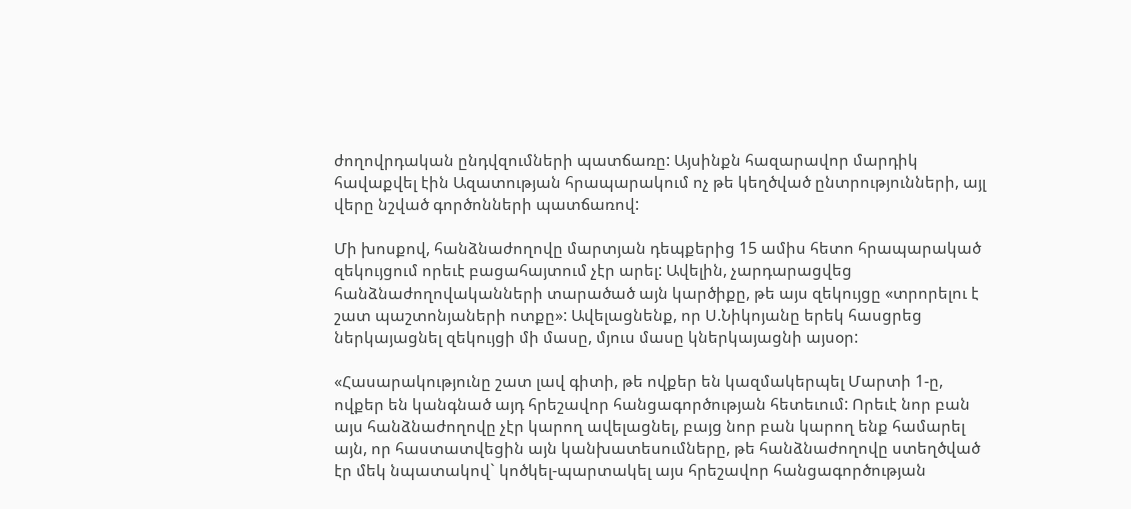ժողովրդական ընդվզումների պատճառը: Այսինքն հազարավոր մարդիկ հավաքվել էին Ազատության հրապարակում ոչ թե կեղծված ընտրությունների, այլ վերը նշված գործոնների պատճառով:

Մի խոսքով, հանձնաժողովը մարտյան դեպքերից 15 ամիս հետո հրապարակած զեկույցում որեւէ բացահայտում չէր արել: Ավելին, չարդարացվեց հանձնաժողովականների տարածած այն կարծիքը, թե այս զեկույցը «տրորելու է շատ պաշտոնյաների ոտքը»: Ավելացնենք, որ Ս.Նիկոյանը երեկ հասցրեց ներկայացնել զեկույցի մի մասը, մյուս մասը կներկայացնի այսօր:

«Հասարակությունը շատ լավ գիտի, թե ովքեր են կազմակերպել Մարտի 1-ը, ովքեր են կանգնած այդ հրեշավոր հանցագործության հետեւում: Որեւէ նոր բան այս հանձնաժողովը չէր կարող ավելացնել, բայց նոր բան կարող ենք համարել այն, որ հաստատվեցին այն կանխատեսումները, թե հանձնաժողովը ստեղծված էր մեկ նպատակով` կոծկել-պարտակել այս հրեշավոր հանցագործության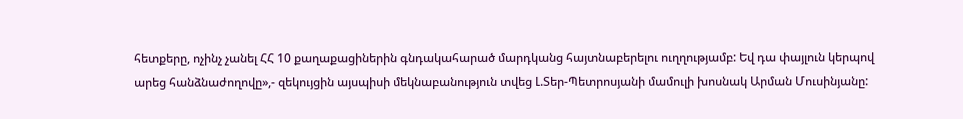հետքերը, ոչինչ չանել ՀՀ 10 քաղաքացիներին գնդակահարած մարդկանց հայտնաբերելու ուղղությամբ: Եվ դա փայլուն կերպով արեց հանձնաժողովը»,- զեկույցին այսպիսի մեկնաբանություն տվեց Լ.Տեր-Պետրոսյանի մամուլի խոսնակ Արման Մուսինյանը: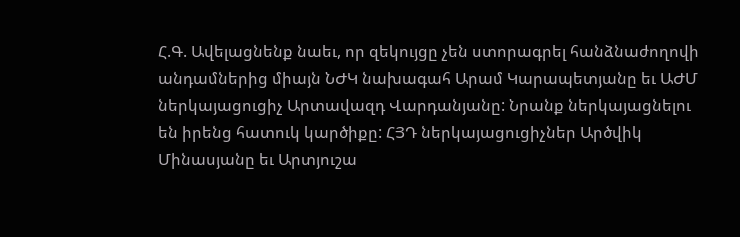Հ.Գ. Ավելացնենք նաեւ, որ զեկույցը չեն ստորագրել հանձնաժողովի անդամներից միայն ՆԺԿ նախագահ Արամ Կարապետյանը եւ ԱԺՄ ներկայացուցիչ Արտավազդ Վարդանյանը: Նրանք ներկայացնելու են իրենց հատուկ կարծիքը: ՀՅԴ ներկայացուցիչներ Արծվիկ Մինասյանը եւ Արտյուշա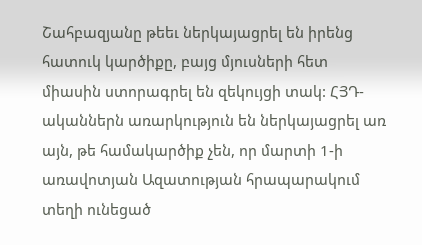Շահբազյանը թեեւ ներկայացրել են իրենց հատուկ կարծիքը, բայց մյուսների հետ միասին ստորագրել են զեկույցի տակ: ՀՅԴ-ականներն առարկություն են ներկայացրել առ այն, թե համակարծիք չեն, որ մարտի 1-ի առավոտյան Ազատության հրապարակում տեղի ունեցած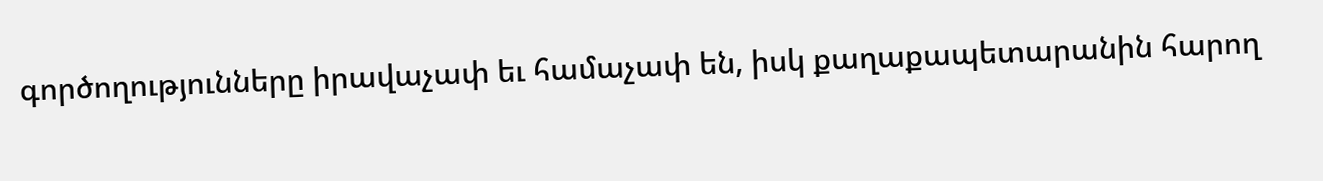գործողությունները իրավաչափ եւ համաչափ են, իսկ քաղաքապետարանին հարող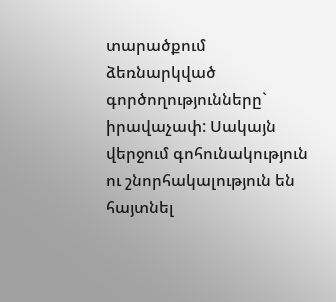տարածքում ձեռնարկված գործողությունները` իրավաչափ: Սակայն վերջում գոհունակություն ու շնորհակալություն են հայտնել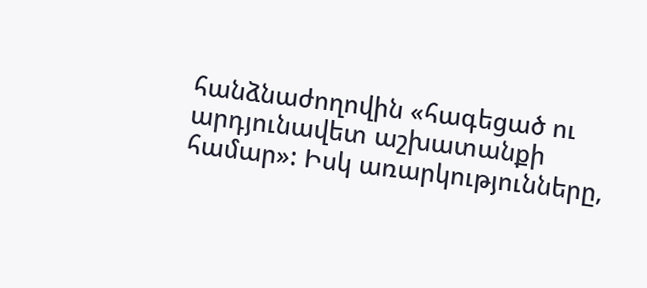հանձնաժողովին «հագեցած ու արդյունավետ աշխատանքի համար»: Իսկ առարկությունները,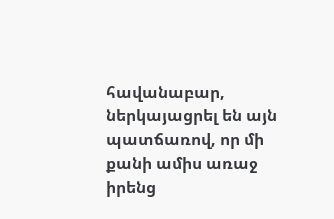հավանաբար, ներկայացրել են այն պատճառով, որ մի քանի ամիս առաջ իրենց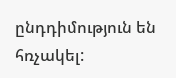ընդդիմություն են հռչակել: